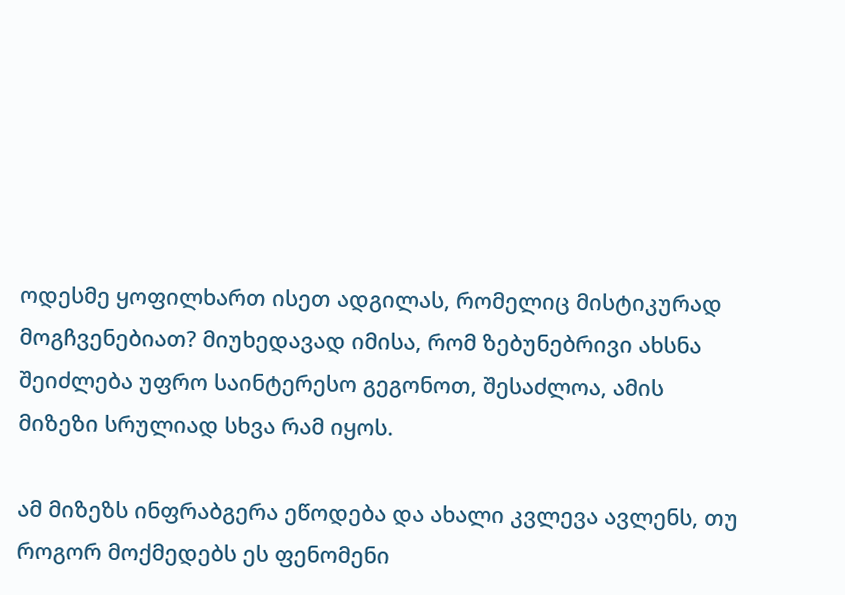ოდესმე ყოფილხართ ისეთ ადგილას, რომელიც მისტიკურად მოგჩვენებიათ? მიუხედავად იმისა, რომ ზებუნებრივი ახსნა შეიძლება უფრო საინტერესო გეგონოთ, შესაძლოა, ამის მიზეზი სრულიად სხვა რამ იყოს.

ამ მიზეზს ინფრაბგერა ეწოდება და ახალი კვლევა ავლენს, თუ როგორ მოქმედებს ეს ფენომენი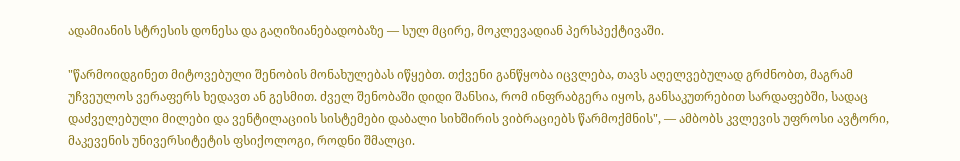ადამიანის სტრესის დონესა და გაღიზიანებადობაზე — სულ მცირე, მოკლევადიან პერსპექტივაში.

"წარმოიდგინეთ მიტოვებული შენობის მონახულებას იწყებთ. თქვენი განწყობა იცვლება, თავს აღელვებულად გრძნობთ, მაგრამ უჩვეულოს ვერაფერს ხედავთ ან გესმით. ძველ შენობაში დიდი შანსია, რომ ინფრაბგერა იყოს, განსაკუთრებით სარდაფებში, სადაც დაძველებული მილები და ვენტილაციის სისტემები დაბალი სიხშირის ვიბრაციებს წარმოქმნის", — ამბობს კვლევის უფროსი ავტორი, მაკევენის უნივერსიტეტის ფსიქოლოგი, როდნი შმალცი.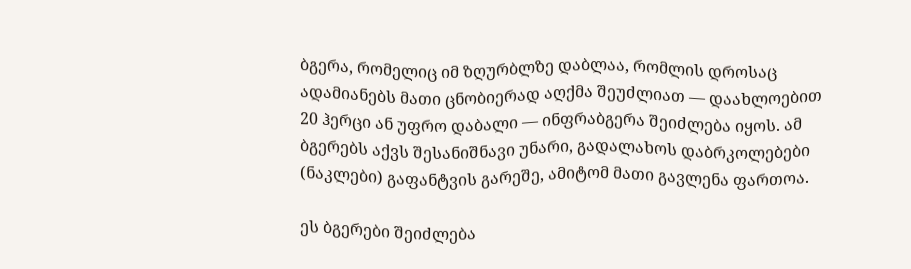ბგერა, რომელიც იმ ზღურბლზე დაბლაა, რომლის დროსაც ადამიანებს მათი ცნობიერად აღქმა შეუძლიათ — დაახლოებით 20 ჰერცი ან უფრო დაბალი — ინფრაბგერა შეიძლება იყოს. ამ ბგერებს აქვს შესანიშნავი უნარი, გადალახოს დაბრკოლებები (ნაკლები) გაფანტვის გარეშე, ამიტომ მათი გავლენა ფართოა.

ეს ბგერები შეიძლება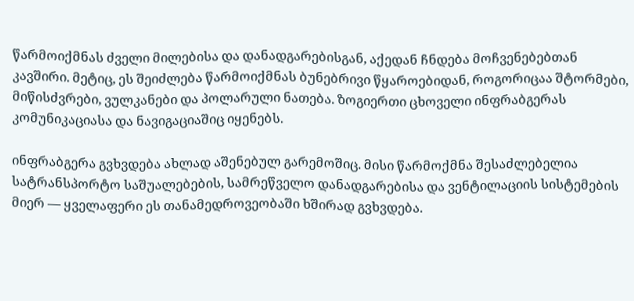წარმოიქმნას ძველი მილებისა და დანადგარებისგან, აქედან ჩნდება მოჩვენებებთან კავშირი. მეტიც, ეს შეიძლება წარმოიქმნას ბუნებრივი წყაროებიდან, როგორიცაა შტორმები, მიწისძვრები, ვულკანები და პოლარული ნათება. ზოგიერთი ცხოველი ინფრაბგერას კომუნიკაციასა და ნავიგაციაშიც იყენებს.

ინფრაბგერა გვხვდება ახლად აშენებულ გარემოშიც. მისი წარმოქმნა შესაძლებელია სატრანსპორტო საშუალებების, სამრეწველო დანადგარებისა და ვენტილაციის სისტემების მიერ — ყველაფერი ეს თანამედროვეობაში ხშირად გვხვდება.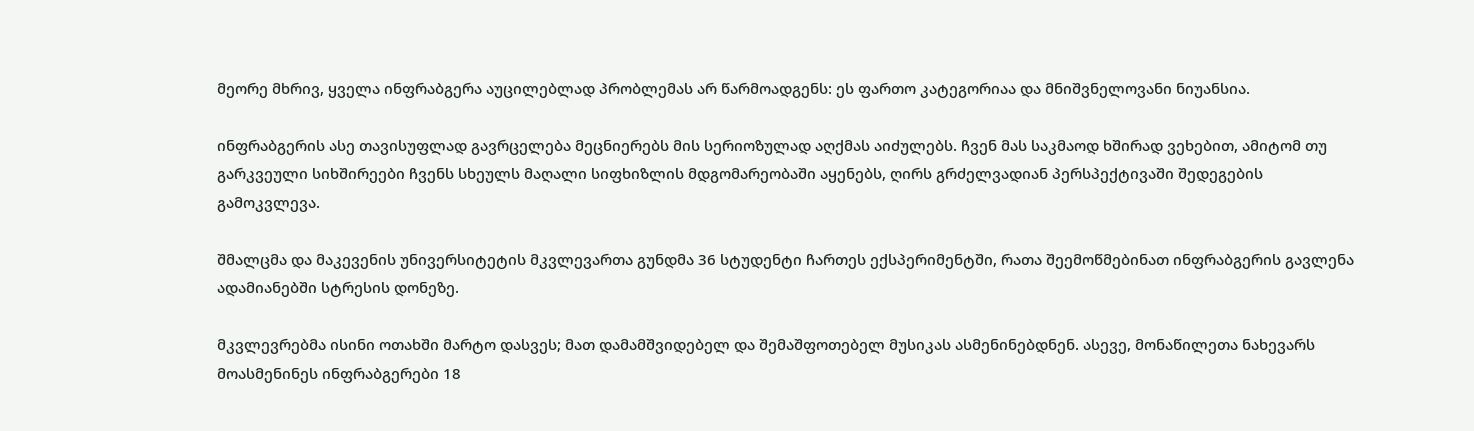მეორე მხრივ, ყველა ინფრაბგერა აუცილებლად პრობლემას არ წარმოადგენს: ეს ფართო კატეგორიაა და მნიშვნელოვანი ნიუანსია.

ინფრაბგერის ასე თავისუფლად გავრცელება მეცნიერებს მის სერიოზულად აღქმას აიძულებს. ჩვენ მას საკმაოდ ხშირად ვეხებით, ამიტომ თუ გარკვეული სიხშირეები ჩვენს სხეულს მაღალი სიფხიზლის მდგომარეობაში აყენებს, ღირს გრძელვადიან პერსპექტივაში შედეგების გამოკვლევა.

შმალცმა და მაკევენის უნივერსიტეტის მკვლევართა გუნდმა 36 სტუდენტი ჩართეს ექსპერიმენტში, რათა შეემოწმებინათ ინფრაბგერის გავლენა ადამიანებში სტრესის დონეზე.

მკვლევრებმა ისინი ოთახში მარტო დასვეს; მათ დამამშვიდებელ და შემაშფოთებელ მუსიკას ასმენინებდნენ. ასევე, მონაწილეთა ნახევარს მოასმენინეს ინფრაბგერები 18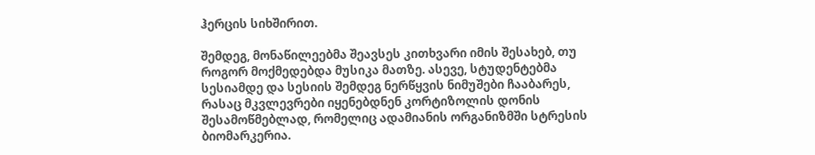ჰერცის სიხშირით.

შემდეგ, მონაწილეებმა შეავსეს კითხვარი იმის შესახებ, თუ როგორ მოქმედებდა მუსიკა მათზე. ასევე, სტუდენტებმა სესიამდე და სესიის შემდეგ ნერწყვის ნიმუშები ჩააბარეს, რასაც მკვლევრები იყენებდნენ კორტიზოლის დონის შესამოწმებლად, რომელიც ადამიანის ორგანიზმში სტრესის ბიომარკერია.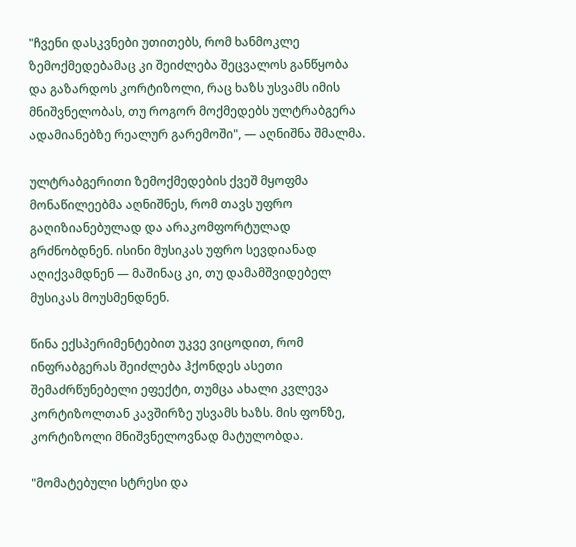"ჩვენი დასკვნები უთითებს, რომ ხანმოკლე ზემოქმედებამაც კი შეიძლება შეცვალოს განწყობა და გაზარდოს კორტიზოლი, რაც ხაზს უსვამს იმის მნიშვნელობას, თუ როგორ მოქმედებს ულტრაბგერა ადამიანებზე რეალურ გარემოში", — აღნიშნა შმალმა.

ულტრაბგერითი ზემოქმედების ქვეშ მყოფმა მონაწილეებმა აღნიშნეს, რომ თავს უფრო გაღიზიანებულად და არაკომფორტულად გრძნობდნენ. ისინი მუსიკას უფრო სევდიანად აღიქვამდნენ — მაშინაც კი, თუ დამამშვიდებელ მუსიკას მოუსმენდნენ.

წინა ექსპერიმენტებით უკვე ვიცოდით, რომ ინფრაბგერას შეიძლება ჰქონდეს ასეთი შემაძრწუნებელი ეფექტი, თუმცა ახალი კვლევა კორტიზოლთან კავშირზე უსვამს ხაზს. მის ფონზე, კორტიზოლი მნიშვნელოვნად მატულობდა.

"მომატებული სტრესი და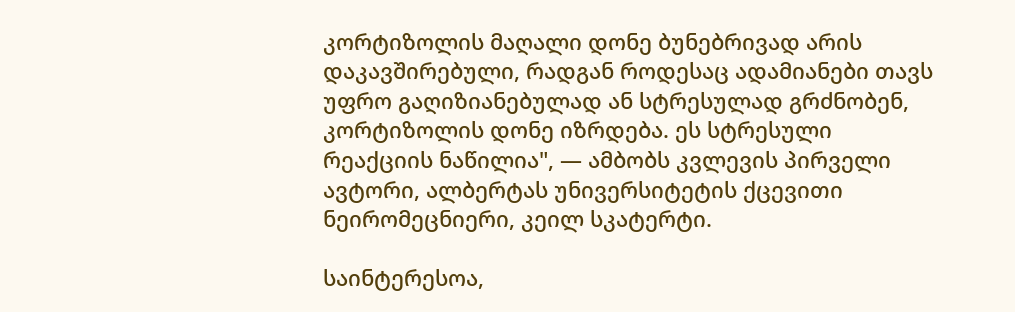კორტიზოლის მაღალი დონე ბუნებრივად არის დაკავშირებული, რადგან როდესაც ადამიანები თავს უფრო გაღიზიანებულად ან სტრესულად გრძნობენ, კორტიზოლის დონე იზრდება. ეს სტრესული რეაქციის ნაწილია", — ამბობს კვლევის პირველი ავტორი, ალბერტას უნივერსიტეტის ქცევითი ნეირომეცნიერი, კეილ სკატერტი.

საინტერესოა,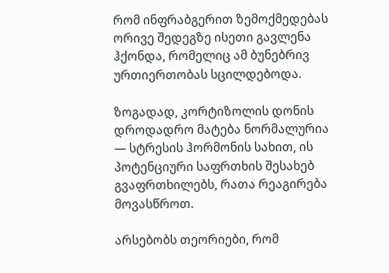რომ ინფრაბგერით ზემოქმედებას ორივე შედეგზე ისეთი გავლენა ჰქონდა, რომელიც ამ ბუნებრივ ურთიერთობას სცილდებოდა.

ზოგადად, კორტიზოლის დონის დროდადრო მატება ნორმალურია — სტრესის ჰორმონის სახით, ის პოტენციური საფრთხის შესახებ გვაფრთხილებს, რათა რეაგირება მოვასწროთ.

არსებობს თეორიები, რომ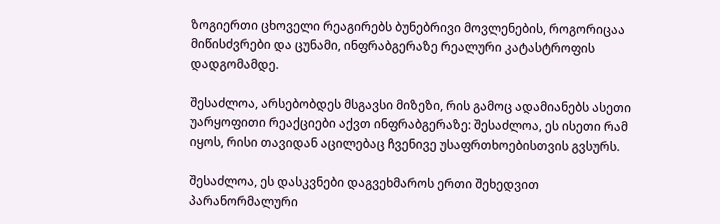ზოგიერთი ცხოველი რეაგირებს ბუნებრივი მოვლენების, როგორიცაა მიწისძვრები და ცუნამი, ინფრაბგერაზე რეალური კატასტროფის დადგომამდე.

შესაძლოა, არსებობდეს მსგავსი მიზეზი, რის გამოც ადამიანებს ასეთი უარყოფითი რეაქციები აქვთ ინფრაბგერაზე: შესაძლოა, ეს ისეთი რამ იყოს, რისი თავიდან აცილებაც ჩვენივე უსაფრთხოებისთვის გვსურს.

შესაძლოა, ეს დასკვნები დაგვეხმაროს ერთი შეხედვით პარანორმალური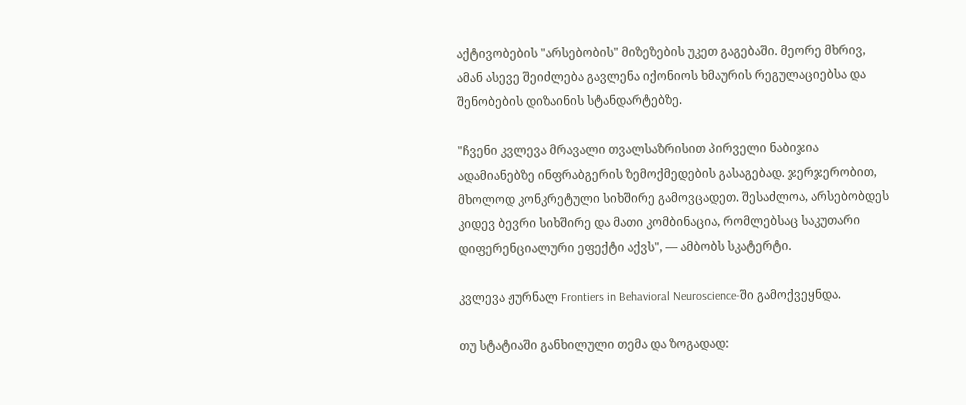აქტივობების "არსებობის" მიზეზების უკეთ გაგებაში. მეორე მხრივ, ამან ასევე შეიძლება გავლენა იქონიოს ხმაურის რეგულაციებსა და შენობების დიზაინის სტანდარტებზე.

"ჩვენი კვლევა მრავალი თვალსაზრისით პირველი ნაბიჯია ადამიანებზე ინფრაბგერის ზემოქმედების გასაგებად. ჯერჯერობით, მხოლოდ კონკრეტული სიხშირე გამოვცადეთ. შესაძლოა, არსებობდეს კიდევ ბევრი სიხშირე და მათი კომბინაცია, რომლებსაც საკუთარი დიფერენციალური ეფექტი აქვს", — ამბობს სკატერტი.

კვლევა ჟურნალ Frontiers in Behavioral Neuroscience-ში გამოქვეყნდა.

თუ სტატიაში განხილული თემა და ზოგადად: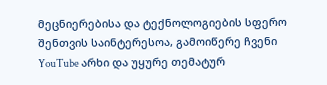მეცნიერებისა და ტექნოლოგიების სფერო შენთვის საინტერესოა, გამოიწერე ჩვენი YouTube არხი და უყურე თემატურ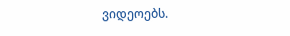ვიდეოებს.